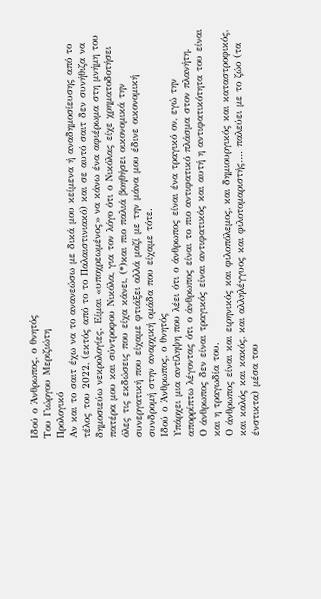Ιδού ο Άνθρωπος, ο θνητός
Του Γιώργου Μεριζιώτη
Προλογικό
Αν και το σαιτ έχω να το ανανεώσω με δικά μου κείμενα ή αναδημοσίευσης από το τέλος του 2022, (εκτός από το το Παλαιστινιακό) και σε αυτό σαιτ δεν συνήθιζα να δημοσιεύω νεκρολογίες. Είμαι «υποχρεωμένος» να κάνω ένα αφιέρωμα στη μνήμη του πατέρα μου και σύντροφου Νικόλα, για τον λόγο ότι ο Νικόλας είχε χρηματοδοτήσει όλες τις εκδώσεις που είχα κάνει, (*)και πιο παλιά βοηθήσει οικονομικά την συνεργατική που είχαμε φτιάξει αλλά μαζί με την μάνα μου έδινε οικονομική συνδρομή στην αναρχική ομάδα που είχαμε τότε.
Ιδού ο Άνθρωπος, ο θνητός
Υπάρχει μια αντίληψη που λέει ότι ο άνθρωπος είναι ένα τραγικό ον, εγώ την απορρίπτω λέγοντας ότι ο άνθρωπος είναι το πιο αντιφατικό πλάσμα στον πλανήτη.
Ο άνθρωπος δεν είναι τραγικός είναι αντιφατικός και αυτή η αντιφατικότητα του είναι και η τραγωδία του.
Ο άνθρωπος είναι και ειρηνικός και φιλοπόλεμος, και δημιουργικός και καταστροφικός, και καλός και κακός, και αλληλέγγυος και φιλοτομαριστής…. παλεύει με το ζώο (τα ένστικτα) μέσα του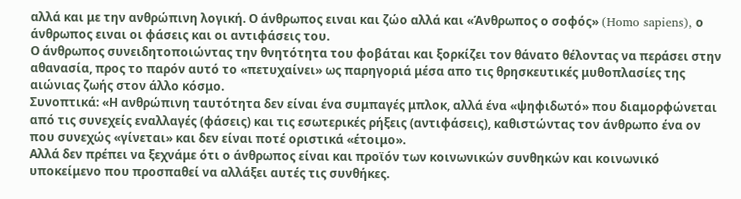αλλά και με την ανθρώπινη λογική. Ο άνθρωπος ειναι και ζώο αλλά και «Άνθρωπος ο σοφός» (Homo sapiens), ο άνθρωπος ειναι οι φάσεις και οι αντιφάσεις του.
Ο άνθρωπος συνειδητοποιώντας την θνητότητα του φοβάται και ξορκίζει τον θάνατο θέλοντας να περάσει στην αθανασία, προς το παρόν αυτό το «πετυχαίνει» ως παρηγοριά μέσα απο τις θρησκευτικές μυθοπλασίες της αιώνιας ζωής στον άλλο κόσμο.
Συνοπτικά: «Η ανθρώπινη ταυτότητα δεν είναι ένα συμπαγές μπλοκ, αλλά ένα «ψηφιδωτό» που διαμορφώνεται από τις συνεχείς εναλλαγές (φάσεις) και τις εσωτερικές ρήξεις (αντιφάσεις), καθιστώντας τον άνθρωπο ένα ον που συνεχώς «γίνεται» και δεν είναι ποτέ οριστικά «έτοιμο».
Αλλά δεν πρέπει να ξεχνάμε ότι ο άνθρωπος είναι και προϊόν των κοινωνικών συνθηκών και κοινωνικό υποκείμενο που προσπαθεί να αλλάξει αυτές τις συνθήκες.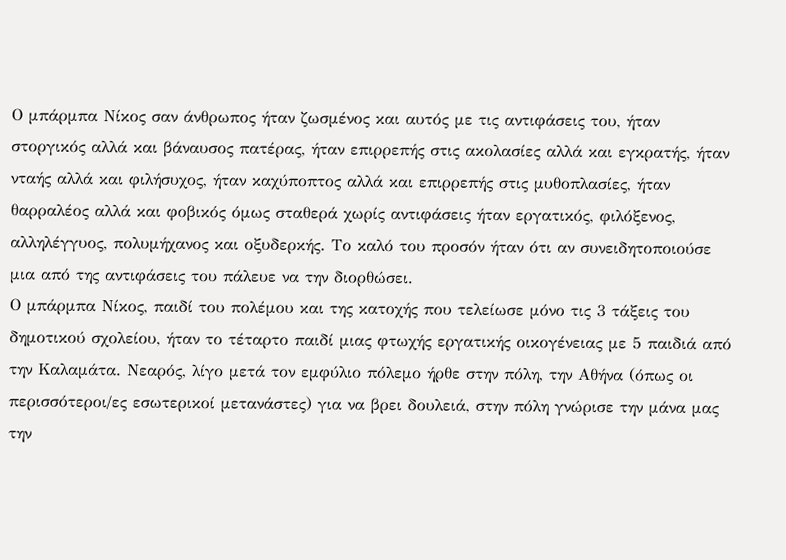Ο μπάρμπα Νίκος σαν άνθρωπος ήταν ζωσμένος και αυτός με τις αντιφάσεις του, ήταν στοργικός αλλά και βάναυσος πατέρας, ήταν επιρρεπής στις ακολασίες αλλά και εγκρατής, ήταν νταής αλλά και φιλήσυχος, ήταν καχύποπτος αλλά και επιρρεπής στις μυθοπλασίες, ήταν θαρραλέος αλλά και φοβικός όμως σταθερά χωρίς αντιφάσεις ήταν εργατικός, φιλόξενος, αλληλέγγυος, πολυμήχανος και οξυδερκής. Το καλό του προσόν ήταν ότι αν συνειδητοποιούσε μια από της αντιφάσεις του πάλευε να την διορθώσει.
Ο μπάρμπα Νίκος, παιδί του πολέμου και της κατοχής που τελείωσε μόνο τις 3 τάξεις του δημοτικού σχολείου, ήταν το τέταρτο παιδί μιας φτωχής εργατικής οικογένειας με 5 παιδιά από την Καλαμάτα. Νεαρός, λίγο μετά τον εμφύλιο πόλεμο ήρθε στην πόλη, την Αθήνα (όπως οι περισσότεροι/ες εσωτερικοί μετανάστες) για να βρει δουλειά, στην πόλη γνώρισε την μάνα μας την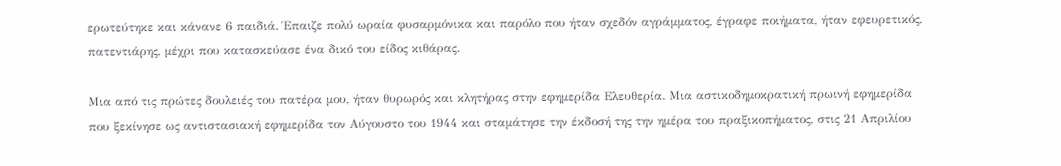ερωτεύτηκε και κάνανε 6 παιδιά. Έπαιζε πολύ ωραία φυσαρμόνικα και παρόλο που ήταν σχεδόν αγράμματος, έγραφε ποιήματα, ήταν εφευρετικός, πατεντιάρης, μέχρι που κατασκεύασε ένα δικό του είδος κιθάρας.

Μια από τις πρώτες δουλειές του πατέρα μου, ήταν θυρωρός και κλητήρας στην εφημερίδα Ελευθερία. Μια αστικοδημοκρατική πρωινή εφημερίδα που ξεκίνησε ως αντιστασιακή εφημερίδα τον Αύγουστο του 1944 και σταμάτησε την έκδοσή της την ημέρα του πραξικοπήματος, στις 21 Απριλίου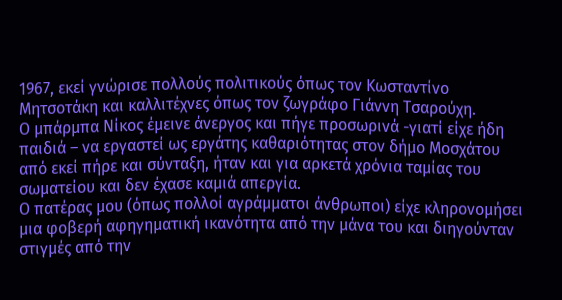1967, εκεί γνώρισε πολλούς πολιτικούς όπως τον Κωσταντίνο Μητσοτάκη και καλλιτέχνες όπως τον ζωγράφο Γιάννη Τσαρούχη.
Ο μπάρμπα Νίκος έμεινε άνεργος και πήγε προσωρινά -γιατί είχε ήδη παιδιά – να εργαστεί ως εργάτης καθαριότητας στον δήμο Μοσχάτου από εκεί πήρε και σύνταξη, ήταν και για αρκετά χρόνια ταμίας του σωματείου και δεν έχασε καμιά απεργία.
Ο πατέρας μου (όπως πολλοί αγράμματοι άνθρωποι) είχε κληρονομήσει μια φοβερή αφηγηματική ικανότητα από την μάνα του και διηγούνταν στιγμές από την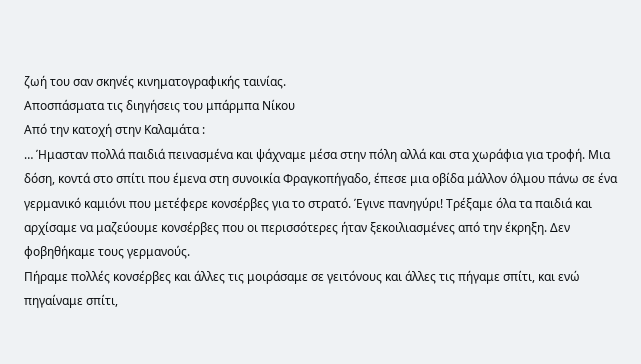ζωή του σαν σκηνές κινηματογραφικής ταινίας.
Αποσπάσματα τις διηγήσεις του μπάρμπα Νίκου
Από την κατοχή στην Καλαμάτα :
… Ήμασταν πολλά παιδιά πεινασμένα και ψάχναμε μέσα στην πόλη αλλά και στα χωράφια για τροφή. Μια δόση, κοντά στο σπίτι που έμενα στη συνοικία Φραγκοπήγαδο, έπεσε μια οβίδα μάλλον όλμου πάνω σε ένα γερμανικό καμιόνι που μετέφερε κονσέρβες για το στρατό. Έγινε πανηγύρι! Τρέξαμε όλα τα παιδιά και αρχίσαμε να μαζεύουμε κονσέρβες που οι περισσότερες ήταν ξεκοιλιασμένες από την έκρηξη. Δεν φοβηθήκαμε τους γερμανούς.
Πήραμε πολλές κονσέρβες και άλλες τις μοιράσαμε σε γειτόνους και άλλες τις πήγαμε σπίτι, και ενώ πηγαίναμε σπίτι,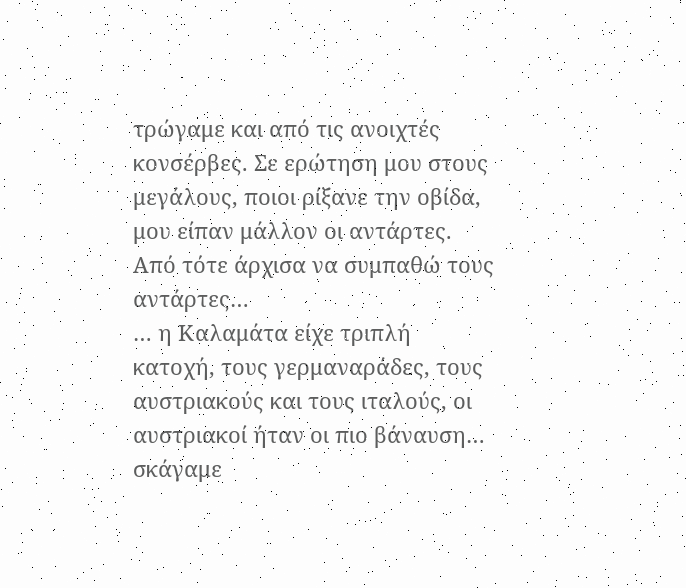τρώγαμε και από τις ανοιχτές κονσέρβες. Σε ερώτηση μου στους μεγάλους, ποιοι ρίξανε την οβίδα, μου είπαν μάλλον οι αντάρτες. Από τότε άρχισα να συμπαθώ τους αντάρτες…
… η Καλαμάτα είχε τριπλή κατοχή, τους γερμαναράδες, τους αυστριακούς και τους ιταλούς, οι αυστριακοί ήταν οι πιο βάναυση… σκάγαμε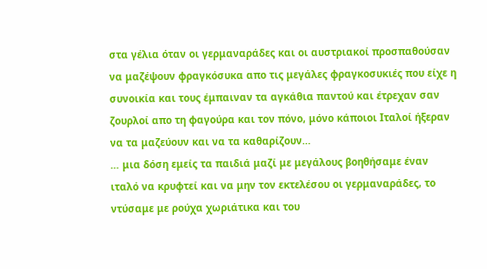στα γέλια όταν οι γερμαναράδες και οι αυστριακοί προσπαθούσαν να μαζέψουν φραγκόσυκα απο τις μεγάλες φραγκοσυκιές που είχε η συνοικία και τους έμπαιναν τα αγκάθια παντού και έτρεχαν σαν ζουρλοί απο τη φαγούρα και τον πόνο, μόνο κάποιοι Ιταλοί ήξεραν να τα μαζεύουν και να τα καθαρίζουν…
… μια δόση εμείς τα παιδιά μαζί με μεγάλους βοηθήσαμε έναν ιταλό να κρυφτεί και να μην τον εκτελέσου οι γερμαναράδες, το ντύσαμε με ρούχα χωριάτικα και του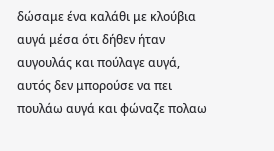δώσαμε ένα καλάθι με κλούβια αυγά μέσα ότι δήθεν ήταν αυγουλάς και πούλαγε αυγά, αυτός δεν μπορούσε να πει πουλάω αυγά και φώναζε πολαω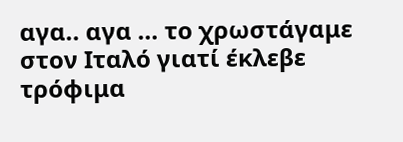αγα.. αγα … το χρωστάγαμε στον Ιταλό γιατί έκλεβε τρόφιμα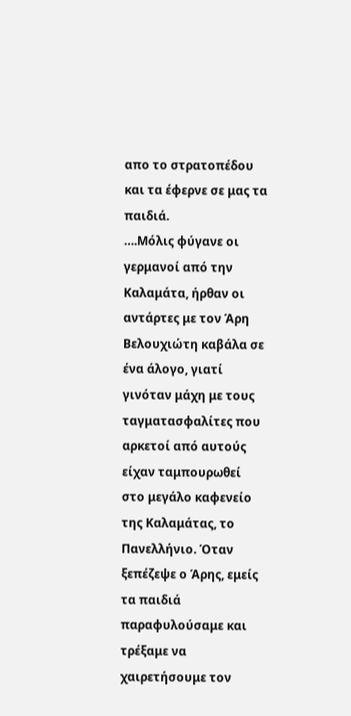απο το στρατοπέδου και τα έφερνε σε μας τα παιδιά.
….Μόλις φύγανε οι γερμανοί από την Καλαμάτα, ήρθαν οι αντάρτες με τον Άρη Βελουχιώτη καβάλα σε ένα άλογο, γιατί γινόταν μάχη με τους ταγματασφαλίτες που αρκετοί από αυτούς είχαν ταμπουρωθεί στο μεγάλο καφενείο της Καλαμάτας, το Πανελλήνιο. Όταν ξεπέζεψε ο Άρης, εμείς τα παιδιά παραφυλούσαμε και τρέξαμε να χαιρετήσουμε τον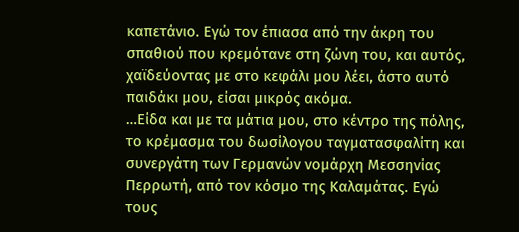καπετάνιο. Εγώ τον έπιασα από την άκρη του σπαθιού που κρεμότανε στη ζώνη του, και αυτός, χαϊδεύοντας με στο κεφάλι μου λέει, άστο αυτό παιδάκι μου, είσαι μικρός ακόμα.
…Είδα και με τα μάτια μου, στο κέντρο της πόλης, το κρέμασμα του δωσίλογου ταγματασφαλίτη και συνεργάτη των Γερμανών νομάρχη Μεσσηνίας Περρωτή, από τον κόσμο της Καλαμάτας. Εγώ τους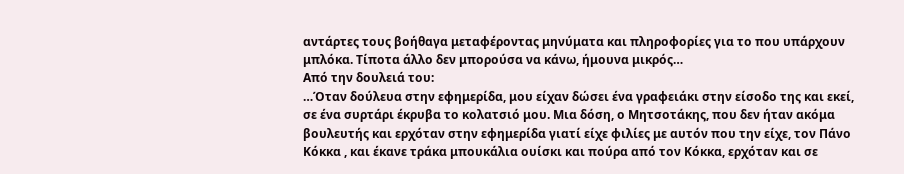αντάρτες τους βοήθαγα μεταφέροντας μηνύματα και πληροφορίες για το που υπάρχουν μπλόκα. Τίποτα άλλο δεν μπορούσα να κάνω, ήμουνα μικρός…
Από την δουλειά του:
…Όταν δούλευα στην εφημερίδα, μου είχαν δώσει ένα γραφειάκι στην είσοδο της και εκεί, σε ένα συρτάρι έκρυβα το κολατσιό μου. Μια δόση, ο Μητσοτάκης, που δεν ήταν ακόμα βουλευτής και ερχόταν στην εφημερίδα γιατί είχε φιλίες με αυτόν που την είχε, τον Πάνο Κόκκα , και έκανε τράκα μπουκάλια ουίσκι και πούρα από τον Κόκκα, ερχόταν και σε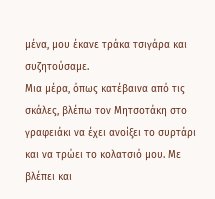μένα, μου έκανε τράκα τσιγάρα και συζητούσαμε.
Μια μέρα, όπως κατέβαινα από τις σκάλες, βλέπω τον Μητσοτάκη στο γραφειάκι να έχει ανοίξει το συρτάρι και να τρώει το κολατσιό μου. Με βλέπει και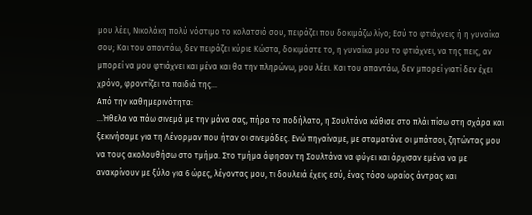μου λέει, Νικολάκη πολύ νόστιμο το κολατσιό σου, πειράζει που δοκιμάζω λίγο; Εσύ το φτιάχνεις ή η γυναίκα σου; Και του απαντάω, δεν πειράζει κύριε Κώστα, δοκιμάστε το, η γυναίκα μου το φτιάχνει, να της πεις, αν μπορεί να μου φτιάχνει και μένα και θα την πληρώνω, μου λέει. Και του απαντάω, δεν μπορεί γιατί δεν έχει χρόνο, φροντίζει τα παιδιά της…
Από την καθημερινότητα:
…Ήθελα να πάω σινεμά με την μάνα σας, πήρα το ποδήλατο, η Σουλτάνα κάθισε στο πλάι πίσω στη σχάρα και ξεκινήσαμε για τη Λένορμαν που ήταν οι σινεμάδες. Ενώ πηγαίναμε, με σταματάνε οι μπάτσοι, ζητώντας μου να τους ακολουθήσω στο τμήμα. Στο τμήμα άφησαν τη Σουλτάνα να φύγει και άρχισαν εμένα να με ανακρίνουν με ξύλο για 6 ώρες, λέγοντας μου, τι δουλειά έχεις εσύ, ένας τόσο ωραίος άντρας και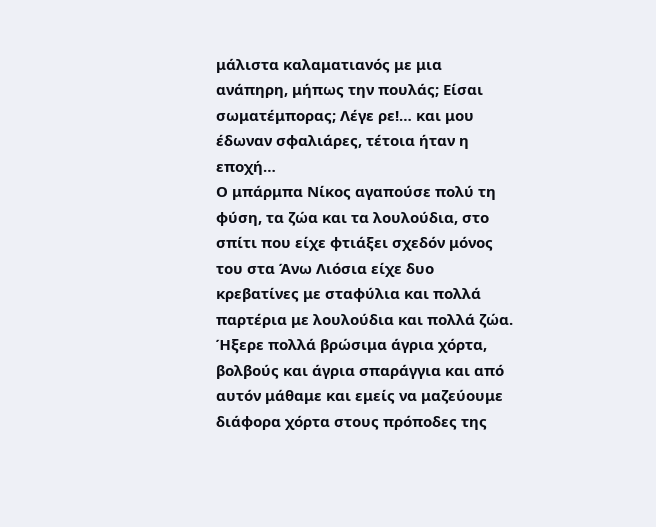μάλιστα καλαματιανός με μια ανάπηρη, μήπως την πουλάς; Είσαι σωματέμπορας; Λέγε ρε!… και μου έδωναν σφαλιάρες, τέτοια ήταν η εποχή…
Ο μπάρμπα Νίκος αγαπούσε πολύ τη φύση, τα ζώα και τα λουλούδια, στο σπίτι που είχε φτιάξει σχεδόν μόνος του στα Άνω Λιόσια είχε δυο κρεβατίνες με σταφύλια και πολλά παρτέρια με λουλούδια και πολλά ζώα. Ήξερε πολλά βρώσιμα άγρια χόρτα, βολβούς και άγρια σπαράγγια και από αυτόν μάθαμε και εμείς να μαζεύουμε διάφορα χόρτα στους πρόποδες της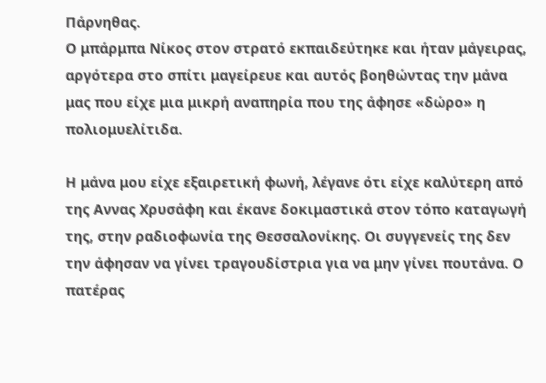Πάρνηθας.
Ο μπάρμπα Νίκος στον στρατό εκπαιδεύτηκε και ήταν μάγειρας, αργότερα στο σπίτι μαγείρευε και αυτός βοηθώντας την μάνα μας που είχε μια μικρή αναπηρία που της άφησε «δώρο» η πολιομυελίτιδα.

Η μάνα μου είχε εξαιρετική φωνή, λέγανε ότι είχε καλύτερη από της Αννας Χρυσάφη και έκανε δοκιμαστικά στον τόπο καταγωγή της, στην ραδιοφωνία της Θεσσαλονίκης. Οι συγγενείς της δεν την άφησαν να γίνει τραγουδίστρια για να μην γίνει πουτάνα. Ο πατέρας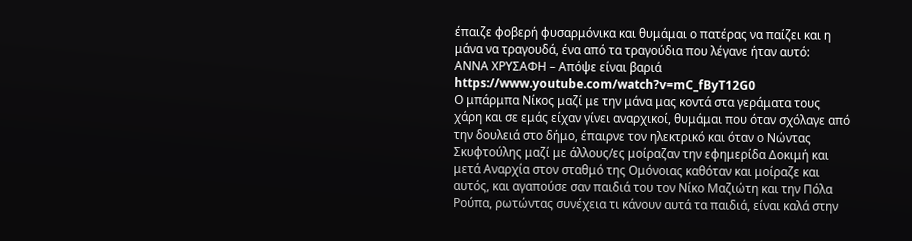έπαιζε φοβερή φυσαρμόνικα και θυμάμαι ο πατέρας να παίζει και η μάνα να τραγουδά, ένα από τα τραγούδια που λέγανε ήταν αυτό:
ΑΝΝΑ ΧΡΥΣΑΦΗ – Απόψε είναι βαριά
https://www.youtube.com/watch?v=mC_fByT12G0
Ο μπάρμπα Νίκος μαζί με την μάνα μας κοντά στα γεράματα τους χάρη και σε εμάς είχαν γίνει αναρχικοί, θυμάμαι που όταν σχόλαγε από την δουλειά στο δήμο, έπαιρνε τον ηλεκτρικό και όταν ο Νώντας Σκυφτούλης μαζί με άλλους/ες μοίραζαν την εφημερίδα Δοκιμή και μετά Αναρχία στον σταθμό της Ομόνοιας καθόταν και μοίραζε και αυτός, και αγαπούσε σαν παιδιά του τον Νίκο Μαζιώτη και την Πόλα Ρούπα, ρωτώντας συνέχεια τι κάνουν αυτά τα παιδιά, είναι καλά στην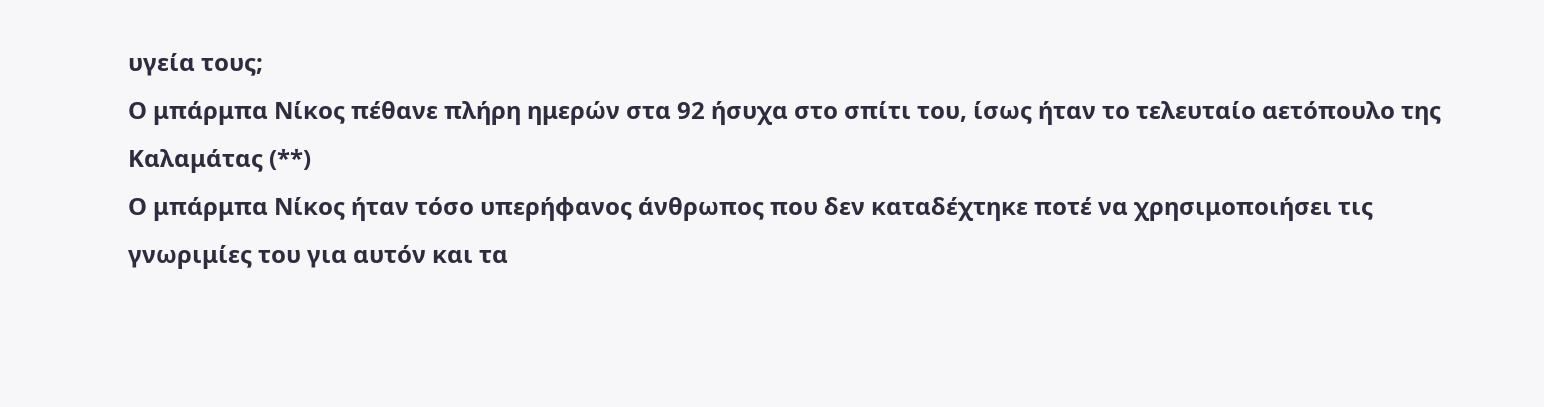υγεία τους;
Ο μπάρμπα Νίκος πέθανε πλήρη ημερών στα 92 ήσυχα στο σπίτι του, ίσως ήταν το τελευταίο αετόπουλο της Καλαμάτας (**)
Ο μπάρμπα Νίκος ήταν τόσο υπερήφανος άνθρωπος που δεν καταδέχτηκε ποτέ να χρησιμοποιήσει τις γνωριμίες του για αυτόν και τα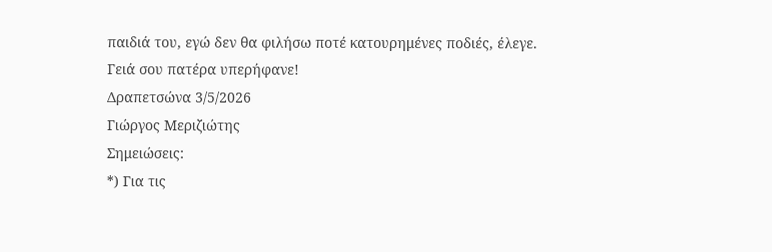παιδιά του, εγώ δεν θα φιλήσω ποτέ κατουρημένες ποδιές, έλεγε.
Γειά σου πατέρα υπερήφανε!
Δραπετσώνα 3/5/2026
Γιώργος Μεριζιώτης
Σημειώσεις:
*) Για τις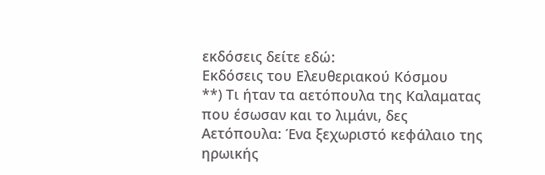εκδόσεις δείτε εδώ:
Εκδόσεις του Ελευθεριακού Κόσμου
**) Τι ήταν τα αετόπουλα της Καλαματας που έσωσαν και το λιμάνι, δες
Αετόπουλα: Ένα ξεχωριστό κεφάλαιο της ηρωικής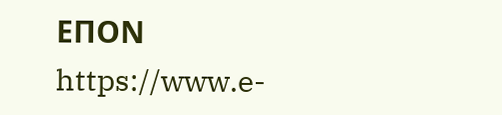ΕΠΟΝ
https://www.e-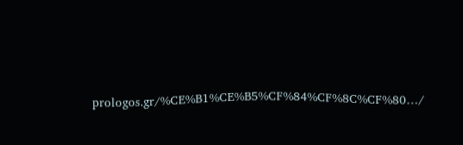prologos.gr/%CE%B1%CE%B5%CF%84%CF%8C%CF%80…/